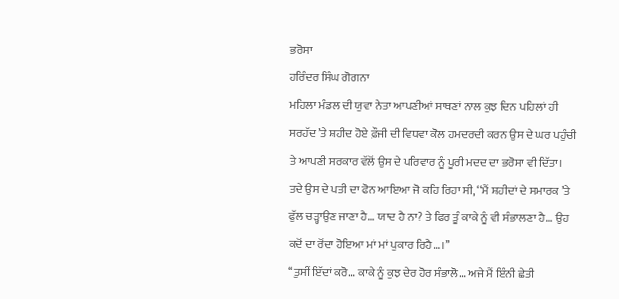ਭਰੋਸਾ
ਹਰਿੰਦਰ ਸਿੰਘ ਗੋਗਨਾ
ਮਹਿਲਾ ਮੰਡਲ ਦੀ ਯੁਵਾ ਨੇਤਾ ਆਪਣੀਆਂ ਸਾਥਣਾਂ ਨਾਲ ਕੁਝ ਦਿਨ ਪਹਿਲਾਂ ਹੀ ਸਰਹੱਦ ’ਤੇ ਸ਼ਹੀਦ ਹੋਏ ਫ਼ੌਜੀ ਦੀ ਵਿਧਵਾ ਕੋਲ ਹਮਦਰਦੀ ਕਰਨ ਉਸ ਦੇ ਘਰ ਪਹੁੰਚੀ ਤੇ ਆਪਣੀ ਸਰਕਾਰ ਵੱਲੋਂ ਉਸ ਦੇ ਪਰਿਵਾਰ ਨੂੰ ਪੂਰੀ ਮਦਦ ਦਾ ਭਰੋਸਾ ਵੀ ਦਿੱਤਾ।
ਤਦੇ ਉਸ ਦੇ ਪਤੀ ਦਾ ਫੋਨ ਆਇਆ ਜੋ ਕਹਿ ਰਿਹਾ ਸੀ, ‘‘ਮੈਂ ਸ਼ਹੀਦਾਂ ਦੇ ਸਮਾਰਕ ’ਤੇ ਫੁੱਲ ਚੜ੍ਹਾਉਣ ਜਾਣਾ ਹੈ… ਯਾਦ ਹੈ ਨਾ? ਤੇ ਫਿਰ ਤੂੰ ਕਾਕੇ ਨੂੰ ਵੀ ਸੰਭਾਲਣਾ ਹੈ… ਉਹ ਕਦੋਂ ਦਾ ਰੋਂਦਾ ਹੋਇਆ ਮਾਂ ਮਾਂ ਪੁਕਾਰ ਰਿਹੈ…।’’
‘‘ਤੁਸੀਂ ਇੱਦਾਂ ਕਰੋ… ਕਾਕੇ ਨੂੰ ਕੁਝ ਦੇਰ ਹੋਰ ਸੰਭਾਲੋ… ਅਜੇ ਮੈਂ ਇੰਨੀ ਛੇਤੀ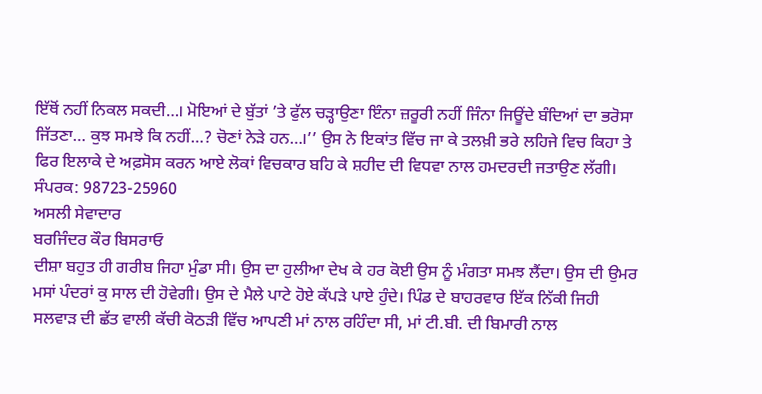ਇੱਥੋਂ ਨਹੀਂ ਨਿਕਲ ਸਕਦੀ…। ਮੋਇਆਂ ਦੇ ਬੁੱਤਾਂ ’ਤੇ ਫੁੱਲ ਚੜ੍ਹਾਉਣਾ ਇੰਨਾ ਜ਼ਰੂਰੀ ਨਹੀਂ ਜਿੰਨਾ ਜਿਊਂਦੇ ਬੰਦਿਆਂ ਦਾ ਭਰੋਸਾ ਜਿੱਤਣਾ… ਕੁਝ ਸਮਝੇ ਕਿ ਨਹੀਂ…? ਚੋਣਾਂ ਨੇੜੇ ਹਨ…।’’ ਉਸ ਨੇ ਇਕਾਂਤ ਵਿੱਚ ਜਾ ਕੇ ਤਲਖ਼ੀ ਭਰੇ ਲਹਿਜੇ ਵਿਚ ਕਿਹਾ ਤੇ ਫਿਰ ਇਲਾਕੇ ਦੇ ਅਫ਼ਸੋਸ ਕਰਨ ਆਏ ਲੋਕਾਂ ਵਿਚਕਾਰ ਬਹਿ ਕੇ ਸ਼ਹੀਦ ਦੀ ਵਿਧਵਾ ਨਾਲ ਹਮਦਰਦੀ ਜਤਾਉਣ ਲੱਗੀ।
ਸੰਪਰਕ: 98723-25960
ਅਸਲੀ ਸੇਵਾਦਾਰ
ਬਰਜਿੰਦਰ ਕੌਰ ਬਿਸਰਾਓ
ਦੀਸ਼ਾ ਬਹੁਤ ਹੀ ਗਰੀਬ ਜਿਹਾ ਮੁੰਡਾ ਸੀ। ਉਸ ਦਾ ਹੁਲੀਆ ਦੇਖ ਕੇ ਹਰ ਕੋਈ ਉਸ ਨੂੰ ਮੰਗਤਾ ਸਮਝ ਲੈਂਦਾ। ਉਸ ਦੀ ਉਮਰ ਮਸਾਂ ਪੰਦਰਾਂ ਕੁ ਸਾਲ ਦੀ ਹੋਵੇਗੀ। ਉਸ ਦੇ ਮੈਲੇ ਪਾਟੇ ਹੋਏ ਕੱਪੜੇ ਪਾਏ ਹੁੰਦੇ। ਪਿੰਡ ਦੇ ਬਾਹਰਵਾਰ ਇੱਕ ਨਿੱਕੀ ਜਿਹੀ ਸਲਵਾੜ ਦੀ ਛੱਤ ਵਾਲੀ ਕੱਚੀ ਕੋਠੜੀ ਵਿੱਚ ਆਪਣੀ ਮਾਂ ਨਾਲ ਰਹਿੰਦਾ ਸੀ, ਮਾਂ ਟੀ.ਬੀ. ਦੀ ਬਿਮਾਰੀ ਨਾਲ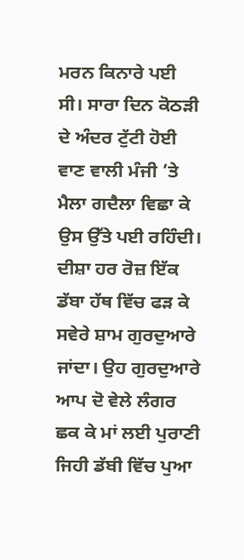ਮਰਨ ਕਿਨਾਰੇ ਪਈ ਸੀ। ਸਾਰਾ ਦਿਨ ਕੋਠੜੀ ਦੇ ਅੰਦਰ ਟੁੱਟੀ ਹੋਈ ਵਾਣ ਵਾਲੀ ਮੰਜੀ ’ਤੇ ਮੈਲਾ ਗਦੈਲਾ ਵਿਛਾ ਕੇ ਉਸ ਉੱਤੇ ਪਈ ਰਹਿੰਦੀ। ਦੀਸ਼ਾ ਹਰ ਰੋਜ਼ ਇੱਕ ਡੱਬਾ ਹੱਥ ਵਿੱਚ ਫੜ ਕੇ ਸਵੇਰੇ ਸ਼ਾਮ ਗੁਰਦੁਆਰੇ ਜਾਂਦਾ। ਉਹ ਗੁਰਦੁਆਰੇ ਆਪ ਦੋ ਵੇਲੇ ਲੰਗਰ ਛਕ ਕੇ ਮਾਂ ਲਈ ਪੁਰਾਣੀ ਜਿਹੀ ਡੱਬੀ ਵਿੱਚ ਪੁਆ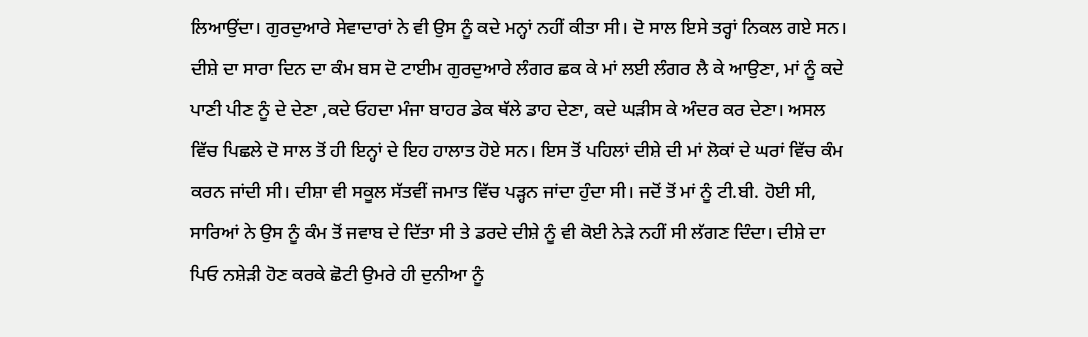ਲਿਆਉਂਦਾ। ਗੁਰਦੁਆਰੇ ਸੇਵਾਦਾਰਾਂ ਨੇ ਵੀ ਉਸ ਨੂੰ ਕਦੇ ਮਨ੍ਹਾਂ ਨਹੀਂ ਕੀਤਾ ਸੀ। ਦੋ ਸਾਲ ਇਸੇ ਤਰ੍ਹਾਂ ਨਿਕਲ ਗਏ ਸਨ। ਦੀਸ਼ੇ ਦਾ ਸਾਰਾ ਦਿਨ ਦਾ ਕੰਮ ਬਸ ਦੋ ਟਾਈਮ ਗੁਰਦੁਆਰੇ ਲੰਗਰ ਛਕ ਕੇ ਮਾਂ ਲਈ ਲੰਗਰ ਲੈ ਕੇ ਆਉਣਾ, ਮਾਂ ਨੂੰ ਕਦੇ ਪਾਣੀ ਪੀਣ ਨੂੰ ਦੇ ਦੇਣਾ ,ਕਦੇ ਓਹਦਾ ਮੰਜਾ ਬਾਹਰ ਡੇਕ ਥੱਲੇ ਡਾਹ ਦੇਣਾ, ਕਦੇ ਘੜੀਸ ਕੇ ਅੰਦਰ ਕਰ ਦੇਣਾ। ਅਸਲ ਵਿੱਚ ਪਿਛਲੇ ਦੋ ਸਾਲ ਤੋਂ ਹੀ ਇਨ੍ਹਾਂ ਦੇ ਇਹ ਹਾਲਾਤ ਹੋਏ ਸਨ। ਇਸ ਤੋਂ ਪਹਿਲਾਂ ਦੀਸ਼ੇ ਦੀ ਮਾਂ ਲੋਕਾਂ ਦੇ ਘਰਾਂ ਵਿੱਚ ਕੰਮ ਕਰਨ ਜਾਂਦੀ ਸੀ। ਦੀਸ਼ਾ ਵੀ ਸਕੂਲ ਸੱਤਵੀਂ ਜਮਾਤ ਵਿੱਚ ਪੜ੍ਹਨ ਜਾਂਦਾ ਹੁੰਦਾ ਸੀ। ਜਦੋਂ ਤੋਂ ਮਾਂ ਨੂੰ ਟੀ.ਬੀ. ਹੋਈ ਸੀ, ਸਾਰਿਆਂ ਨੇ ਉਸ ਨੂੰ ਕੰਮ ਤੋਂ ਜਵਾਬ ਦੇ ਦਿੱਤਾ ਸੀ ਤੇ ਡਰਦੇ ਦੀਸ਼ੇ ਨੂੰ ਵੀ ਕੋਈ ਨੇੜੇ ਨਹੀਂ ਸੀ ਲੱਗਣ ਦਿੰਦਾ। ਦੀਸ਼ੇ ਦਾ ਪਿਓ ਨਸ਼ੇੜੀ ਹੋਣ ਕਰਕੇ ਛੋਟੀ ਉਮਰੇ ਹੀ ਦੁਨੀਆ ਨੂੰ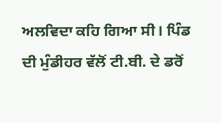ਅਲਵਿਦਾ ਕਹਿ ਗਿਆ ਸੀ। ਪਿੰਡ ਦੀ ਮੁੰਡੀਹਰ ਵੱਲੋਂ ਟੀ.ਬੀ. ਦੇ ਡਰੋਂ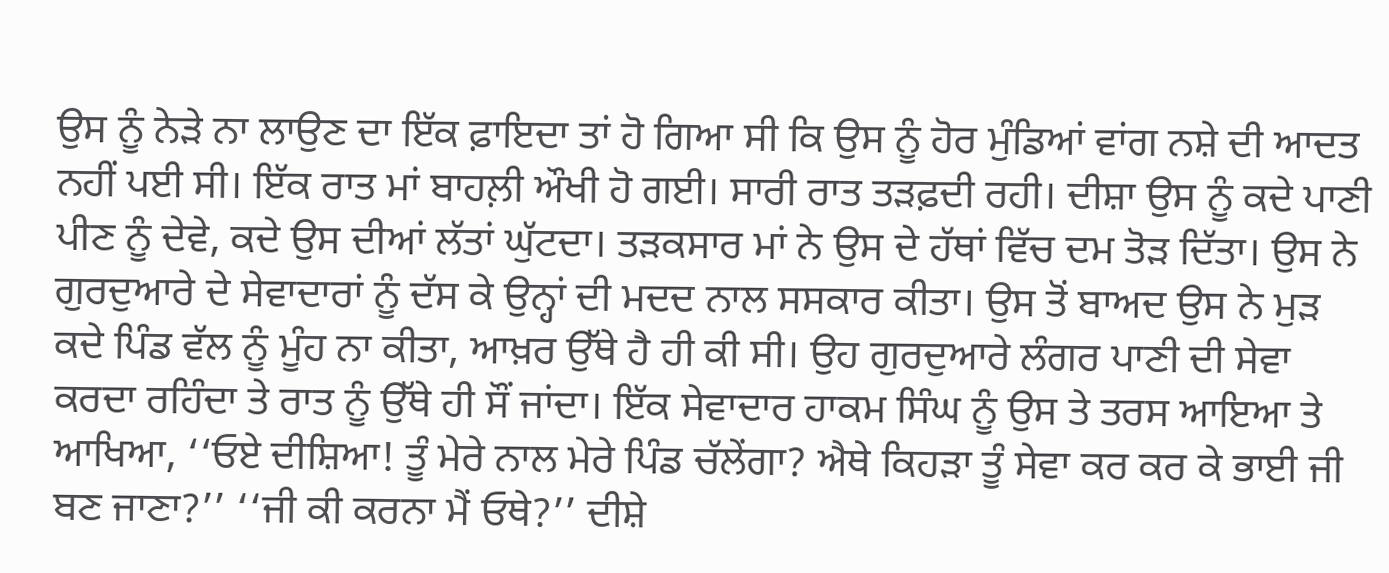ਉਸ ਨੂੰ ਨੇੜੇ ਨਾ ਲਾਉਣ ਦਾ ਇੱਕ ਫ਼ਾਇਦਾ ਤਾਂ ਹੋ ਗਿਆ ਸੀ ਕਿ ਉਸ ਨੂੰ ਹੋਰ ਮੁੰਡਿਆਂ ਵਾਂਗ ਨਸ਼ੇ ਦੀ ਆਦਤ ਨਹੀਂ ਪਈ ਸੀ। ਇੱਕ ਰਾਤ ਮਾਂ ਬਾਹਲ਼ੀ ਔਖੀ ਹੋ ਗਈ। ਸਾਰੀ ਰਾਤ ਤੜਫ਼ਦੀ ਰਹੀ। ਦੀਸ਼ਾ ਉਸ ਨੂੰ ਕਦੇ ਪਾਣੀ ਪੀਣ ਨੂੰ ਦੇਵੇ, ਕਦੇ ਉਸ ਦੀਆਂ ਲੱਤਾਂ ਘੁੱਟਦਾ। ਤੜਕਸਾਰ ਮਾਂ ਨੇ ਉਸ ਦੇ ਹੱਥਾਂ ਵਿੱਚ ਦਮ ਤੋੜ ਦਿੱਤਾ। ਉਸ ਨੇ ਗੁਰਦੁਆਰੇ ਦੇ ਸੇਵਾਦਾਰਾਂ ਨੂੰ ਦੱਸ ਕੇ ਉਨ੍ਹਾਂ ਦੀ ਮਦਦ ਨਾਲ ਸਸਕਾਰ ਕੀਤਾ। ਉਸ ਤੋਂ ਬਾਅਦ ਉਸ ਨੇ ਮੁੜ ਕਦੇ ਪਿੰਡ ਵੱਲ ਨੂੰ ਮੂੰਹ ਨਾ ਕੀਤਾ, ਆਖ਼ਰ ਉੱਥੇ ਹੈ ਹੀ ਕੀ ਸੀ। ਉਹ ਗੁਰਦੁਆਰੇ ਲੰਗਰ ਪਾਣੀ ਦੀ ਸੇਵਾ ਕਰਦਾ ਰਹਿੰਦਾ ਤੇ ਰਾਤ ਨੂੰ ਉੱਥੇ ਹੀ ਸੌਂ ਜਾਂਦਾ। ਇੱਕ ਸੇਵਾਦਾਰ ਹਾਕਮ ਸਿੰਘ ਨੂੰ ਉਸ ਤੇ ਤਰਸ ਆਇਆ ਤੇ ਆਖਿਆ, ‘‘ਓਏ ਦੀਸ਼ਿਆ! ਤੂੰ ਮੇਰੇ ਨਾਲ ਮੇਰੇ ਪਿੰਡ ਚੱਲੇਂਗਾ? ਐਥੇ ਕਿਹੜਾ ਤੂੰ ਸੇਵਾ ਕਰ ਕਰ ਕੇ ਭਾਈ ਜੀ ਬਣ ਜਾਣਾ?’’ ‘‘ਜੀ ਕੀ ਕਰਨਾ ਮੈਂ ਓਥੇ?’’ ਦੀਸ਼ੇ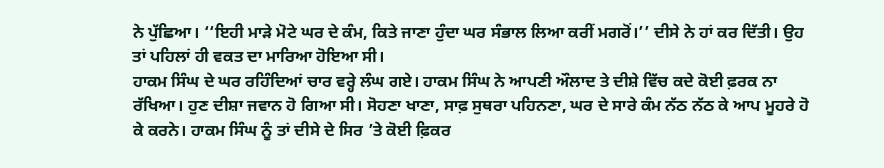ਨੇ ਪੁੱਛਿਆ। ‘‘ਇਹੀ ਮਾੜੇ ਮੋਟੇ ਘਰ ਦੇ ਕੰਮ, ਕਿਤੇ ਜਾਣਾ ਹੁੰਦਾ ਘਰ ਸੰਭਾਲ ਲਿਆ ਕਰੀਂ ਮਗਰੋਂ।’’ ਦੀਸੇ ਨੇ ਹਾਂ ਕਰ ਦਿੱਤੀ। ਉਹ ਤਾਂ ਪਹਿਲਾਂ ਹੀ ਵਕਤ ਦਾ ਮਾਰਿਆ ਹੋਇਆ ਸੀ।
ਹਾਕਮ ਸਿੰਘ ਦੇ ਘਰ ਰਹਿੰਦਿਆਂ ਚਾਰ ਵਰ੍ਹੇ ਲੰਘ ਗਏ। ਹਾਕਮ ਸਿੰਘ ਨੇ ਆਪਣੀ ਔਲਾਦ ਤੇ ਦੀਸ਼ੇ ਵਿੱਚ ਕਦੇ ਕੋਈ ਫ਼ਰਕ ਨਾ ਰੱਖਿਆ। ਹੁਣ ਦੀਸ਼ਾ ਜਵਾਨ ਹੋ ਗਿਆ ਸੀ। ਸੋਹਣਾ ਖਾਣਾ, ਸਾਫ਼ ਸੁਥਰਾ ਪਹਿਨਣਾ, ਘਰ ਦੇ ਸਾਰੇ ਕੰਮ ਨੱਠ ਨੱਠ ਕੇ ਆਪ ਮੂਹਰੇ ਹੋ ਕੇ ਕਰਨੇ। ਹਾਕਮ ਸਿੰਘ ਨੂੰ ਤਾਂ ਦੀਸੇ ਦੇ ਸਿਰ ’ਤੇ ਕੋਈ ਫ਼ਿਕਰ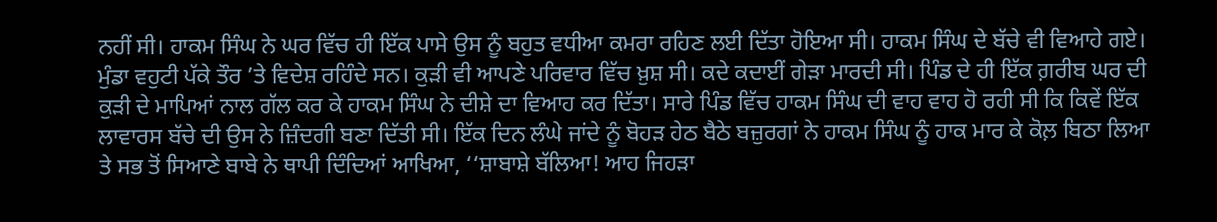ਨਹੀਂ ਸੀ। ਹਾਕਮ ਸਿੰਘ ਨੇ ਘਰ ਵਿੱਚ ਹੀ ਇੱਕ ਪਾਸੇ ਉਸ ਨੂੰ ਬਹੁਤ ਵਧੀਆ ਕਮਰਾ ਰਹਿਣ ਲਈ ਦਿੱਤਾ ਹੋਇਆ ਸੀ। ਹਾਕਮ ਸਿੰਘ ਦੇ ਬੱਚੇ ਵੀ ਵਿਆਹੇ ਗਏ। ਮੁੰਡਾ ਵਹੁਟੀ ਪੱਕੇ ਤੌਰ ’ਤੇ ਵਿਦੇਸ਼ ਰਹਿੰਦੇ ਸਨ। ਕੁੜੀ ਵੀ ਆਪਣੇ ਪਰਿਵਾਰ ਵਿੱਚ ਖ਼ੁਸ਼ ਸੀ। ਕਦੇ ਕਦਾਈਂ ਗੇੜਾ ਮਾਰਦੀ ਸੀ। ਪਿੰਡ ਦੇ ਹੀ ਇੱਕ ਗ਼ਰੀਬ ਘਰ ਦੀ ਕੁੜੀ ਦੇ ਮਾਪਿਆਂ ਨਾਲ ਗੱਲ ਕਰ ਕੇ ਹਾਕਮ ਸਿੰਘ ਨੇ ਦੀਸ਼ੇ ਦਾ ਵਿਆਹ ਕਰ ਦਿੱਤਾ। ਸਾਰੇ ਪਿੰਡ ਵਿੱਚ ਹਾਕਮ ਸਿੰਘ ਦੀ ਵਾਹ ਵਾਹ ਹੋ ਰਹੀ ਸੀ ਕਿ ਕਿਵੇਂ ਇੱਕ ਲਾਵਾਰਸ ਬੱਚੇ ਦੀ ਉਸ ਨੇ ਜ਼ਿੰਦਗੀ ਬਣਾ ਦਿੱਤੀ ਸੀ। ਇੱਕ ਦਿਨ ਲੰਘੇ ਜਾਂਦੇ ਨੂੰ ਬੋਹੜ ਹੇਠ ਬੈਠੇ ਬਜ਼ੁਰਗਾਂ ਨੇ ਹਾਕਮ ਸਿੰਘ ਨੂੰ ਹਾਕ ਮਾਰ ਕੇ ਕੋਲ਼ ਬਿਠਾ ਲਿਆ ਤੇ ਸਭ ਤੋਂ ਸਿਆਣੇ ਬਾਬੇ ਨੇ ਥਾਪੀ ਦਿੰਦਿਆਂ ਆਖਿਆ, ‘‘ਸ਼ਾਬਾਸ਼ੇ ਬੱਲਿਆ! ਆਹ ਜਿਹੜਾ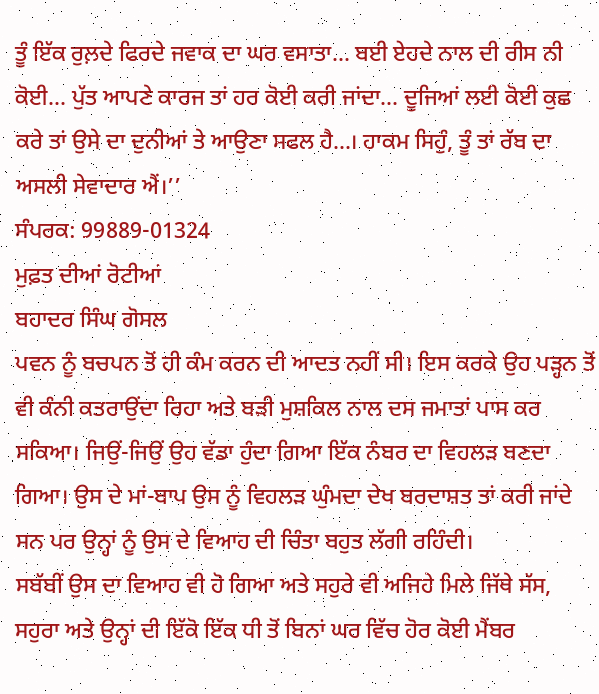ਤੂੰ ਇੱਕ ਰੁਲ਼ਦੇ ਫਿਰਦੇ ਜਵਾਕ ਦਾ ਘਰ ਵਸਾਤਾ… ਬਈ ਏਹਦੇ ਨਾਲ ਦੀ ਰੀਸ ਨੀ ਕੋਈ… ਪੁੱਤ ਆਪਣੇ ਕਾਰਜ ਤਾਂ ਹਰ ਕੋਈ ਕਰੀ ਜਾਂਦਾ… ਦੂਜਿਆਂ ਲਈ ਕੋਈ ਕੁਛ ਕਰੇ ਤਾਂ ਉਸੇ ਦਾ ਦੁਨੀਆਂ ਤੇ ਆਉਣਾ ਸਫਲ ਹੈ…। ਹਾਕਮ ਸਿਹੁੰ, ਤੂੰ ਤਾਂ ਰੱਬ ਦਾ ਅਸਲੀ ਸੇਵਾਦਾਰ ਐਂ।’’
ਸੰਪਰਕ: 99889-01324
ਮੁਫ਼ਤ ਦੀਆਂ ਰੋਟੀਆਂ
ਬਹਾਦਰ ਸਿੰਘ ਗੋਸਲ
ਪਵਨ ਨੂੰ ਬਚਪਨ ਤੋਂ ਹੀ ਕੰਮ ਕਰਨ ਦੀ ਆਦਤ ਨਹੀਂ ਸੀ। ਇਸ ਕਰਕੇ ਉਹ ਪੜ੍ਹਨ ਤੋਂ ਵੀ ਕੰਨੀ ਕਤਰਾਉਂਦਾ ਰਿਹਾ ਅਤੇ ਬੜੀ ਮੁਸ਼ਕਿਲ ਨਾਲ ਦਸ ਜਮਾਤਾਂ ਪਾਸ ਕਰ ਸਕਿਆ। ਜਿਉਂ-ਜਿਉਂ ਉਹ ਵੱਡਾ ਹੁੰਦਾ ਗਿਆ ਇੱਕ ਨੰਬਰ ਦਾ ਵਿਹਲੜ ਬਣਦਾ ਗਿਆ। ਉਸ ਦੇ ਮਾਂ-ਬਾਪ ਉਸ ਨੂੰ ਵਿਹਲੜ ਘੁੰਮਦਾ ਦੇਖ ਬਰਦਾਸ਼ਤ ਤਾਂ ਕਰੀ ਜਾਂਦੇ ਸਨ ਪਰ ਉਨ੍ਹਾਂ ਨੂੰ ਉਸ ਦੇ ਵਿਆਹ ਦੀ ਚਿੰਤਾ ਬਹੁਤ ਲੱਗੀ ਰਹਿੰਦੀ।
ਸਬੱਬੀਂ ਉਸ ਦਾ ਵਿਆਹ ਵੀ ਹੋ ਗਿਆ ਅਤੇ ਸਹੁਰੇ ਵੀ ਅਜਿਹੇ ਮਿਲੇ ਜਿੱਥੇ ਸੱਸ, ਸਹੁਰਾ ਅਤੇ ਉਨ੍ਹਾਂ ਦੀ ਇੱਕੋ ਇੱਕ ਧੀ ਤੋਂ ਬਿਨਾਂ ਘਰ ਵਿੱਚ ਹੋਰ ਕੋਈ ਮੈਂਬਰ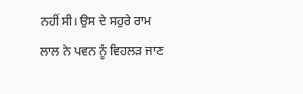ਨਹੀਂ ਸੀ। ਉਸ ਦੇ ਸਹੁਰੇ ਰਾਮ ਲਾਲ ਨੇ ਪਵਨ ਨੂੰ ਵਿਹਲੜ ਜਾਣ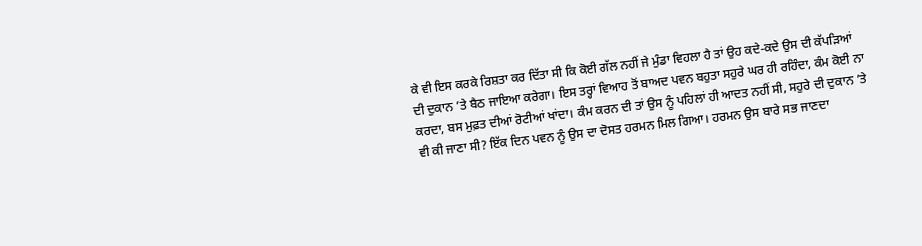ਕੇ ਵੀ ਇਸ ਕਰਕੇ ਰਿਸ਼ਤਾ ਕਰ ਦਿੱਤਾ ਸੀ ਕਿ ਕੋਈ ਗੱਲ ਨਹੀਂ ਜੇ ਮੁੰਡਾ ਵਿਹਲਾ ਹੈ ਤਾਂ ਉਹ ਕਦੇ-ਕਦੇ ਉਸ ਦੀ ਕੱਪੜਿਆਂ ਦੀ ਦੁਕਾਨ ’ਤੇ ਬੈਠ ਜਾਇਆ ਕਰੇਗਾ। ਇਸ ਤਰ੍ਹਾਂ ਵਿਆਹ ਤੋਂ ਬਾਅਦ ਪਵਨ ਬਹੁਤਾ ਸਹੁਰੇ ਘਰ ਹੀ ਰਹਿੰਦਾ, ਕੰਮ ਕੋਈ ਨਾ ਕਰਦਾ, ਬਸ ਮੁਫ਼ਤ ਦੀਆਂ ਰੋਟੀਆਂ ਖਾਂਦਾ। ਕੰਮ ਕਰਨ ਦੀ ਤਾਂ ਉਸ ਨੂੰ ਪਹਿਲਾਂ ਹੀ ਆਦਤ ਨਹੀਂ ਸੀ, ਸਹੁਰੇ ਦੀ ਦੁਕਾਨ ’ਤੇ ਵੀ ਕੀ ਜਾਣਾ ਸੀ? ਇੱਕ ਦਿਨ ਪਵਨ ਨੂੰ ਉਸ ਦਾ ਦੋਸਤ ਹਰਮਨ ਮਿਲ ਗਿਆ। ਹਰਮਨ ਉਸ ਬਾਰੇ ਸਭ ਜਾਣਦਾ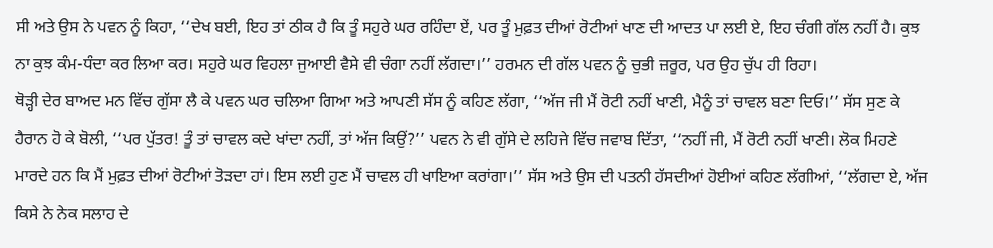ਸੀ ਅਤੇ ਉਸ ਨੇ ਪਵਨ ਨੂੰ ਕਿਹਾ, ‘‘ਦੇਖ ਬਈ, ਇਹ ਤਾਂ ਠੀਕ ਹੈ ਕਿ ਤੂੰ ਸਹੁਰੇ ਘਰ ਰਹਿੰਦਾ ਏਂ, ਪਰ ਤੂੰ ਮੁਫ਼ਤ ਦੀਆਂ ਰੋਟੀਆਂ ਖਾਣ ਦੀ ਆਦਤ ਪਾ ਲਈ ਏ, ਇਹ ਚੰਗੀ ਗੱਲ ਨਹੀਂ ਹੈ। ਕੁਝ ਨਾ ਕੁਝ ਕੰਮ-ਧੰਦਾ ਕਰ ਲਿਆ ਕਰ। ਸਹੁਰੇ ਘਰ ਵਿਹਲਾ ਜੁਆਈ ਵੈਸੇ ਵੀ ਚੰਗਾ ਨਹੀਂ ਲੱਗਦਾ।’’ ਹਰਮਨ ਦੀ ਗੱਲ ਪਵਨ ਨੂੰ ਚੁਭੀ ਜ਼ਰੂਰ, ਪਰ ਉਹ ਚੁੱਪ ਹੀ ਰਿਹਾ।
ਥੋੜ੍ਹੀ ਦੇਰ ਬਾਅਦ ਮਨ ਵਿੱਚ ਗੁੱਸਾ ਲੈ ਕੇ ਪਵਨ ਘਰ ਚਲਿਆ ਗਿਆ ਅਤੇ ਆਪਣੀ ਸੱਸ ਨੂੰ ਕਹਿਣ ਲੱਗਾ, ‘‘ਅੱਜ ਜੀ ਮੈਂ ਰੋਟੀ ਨਹੀਂ ਖਾਣੀ, ਮੈਨੂੰ ਤਾਂ ਚਾਵਲ ਬਣਾ ਦਿਓ।’’ ਸੱਸ ਸੁਣ ਕੇ ਹੈਰਾਨ ਹੋ ਕੇ ਬੋਲੀ, ‘‘ਪਰ ਪੁੱਤਰ! ਤੂੰ ਤਾਂ ਚਾਵਲ ਕਦੇ ਖਾਂਦਾ ਨਹੀਂ, ਤਾਂ ਅੱਜ ਕਿਉਂ?’’ ਪਵਨ ਨੇ ਵੀ ਗੁੱਸੇ ਦੇ ਲਹਿਜੇ ਵਿੱਚ ਜਵਾਬ ਦਿੱਤਾ, ‘‘ਨਹੀਂ ਜੀ, ਮੈਂ ਰੋਟੀ ਨਹੀਂ ਖਾਣੀ। ਲੋਕ ਮਿਹਣੇ ਮਾਰਦੇ ਹਨ ਕਿ ਮੈਂ ਮੁਫ਼ਤ ਦੀਆਂ ਰੋਟੀਆਂ ਤੋੜਦਾ ਹਾਂ। ਇਸ ਲਈ ਹੁਣ ਮੈਂ ਚਾਵਲ ਹੀ ਖਾਇਆ ਕਰਾਂਗਾ।’’ ਸੱਸ ਅਤੇ ਉਸ ਦੀ ਪਤਨੀ ਹੱਸਦੀਆਂ ਹੋਈਆਂ ਕਹਿਣ ਲੱਗੀਆਂ, ‘‘ਲੱਗਦਾ ਏ, ਅੱਜ ਕਿਸੇ ਨੇ ਨੇਕ ਸਲਾਹ ਦੇ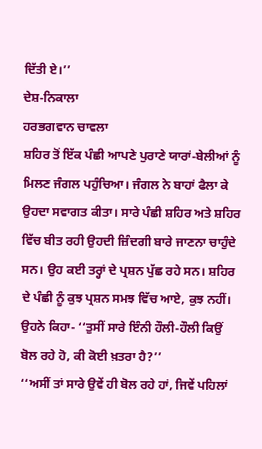ਦਿੱਤੀ ਏ।’’
ਦੇਸ਼-ਨਿਕਾਲਾ
ਹਰਭਗਵਾਨ ਚਾਵਲਾ
ਸ਼ਹਿਰ ਤੋਂ ਇੱਕ ਪੰਛੀ ਆਪਣੇ ਪੁਰਾਣੇ ਯਾਰਾਂ-ਬੇਲੀਆਂ ਨੂੰ ਮਿਲਣ ਜੰਗਲ ਪਹੁੰਚਿਆ। ਜੰਗਲ ਨੇ ਬਾਹਾਂ ਫੈਲਾ ਕੇ ਉਹਦਾ ਸਵਾਗਤ ਕੀਤਾ। ਸਾਰੇ ਪੰਛੀ ਸ਼ਹਿਰ ਅਤੇ ਸ਼ਹਿਰ ਵਿੱਚ ਬੀਤ ਰਹੀ ਉਹਦੀ ਜ਼ਿੰਦਗੀ ਬਾਰੇ ਜਾਣਨਾ ਚਾਹੁੰਦੇ ਸਨ। ਉਹ ਕਈ ਤਰ੍ਹਾਂ ਦੇ ਪ੍ਰਸ਼ਨ ਪੁੱਛ ਰਹੇ ਸਨ। ਸ਼ਹਿਰ ਦੇ ਪੰਛੀ ਨੂੰ ਕੁਝ ਪ੍ਰਸ਼ਨ ਸਮਝ ਵਿੱਚ ਆਏ, ਕੁਝ ਨਹੀਂ। ਉਹਨੇ ਕਿਹਾ- ‘‘ਤੁਸੀਂ ਸਾਰੇ ਇੰਨੀ ਹੌਲੀ-ਹੌਲੀ ਕਿਉਂ ਬੋਲ ਰਹੇ ਹੋ, ਕੀ ਕੋਈ ਖ਼ਤਰਾ ਹੈ?’’
‘‘ਅਸੀਂ ਤਾਂ ਸਾਰੇ ਉਵੇਂ ਹੀ ਬੋਲ ਰਹੇ ਹਾਂ, ਜਿਵੇਂ ਪਹਿਲਾਂ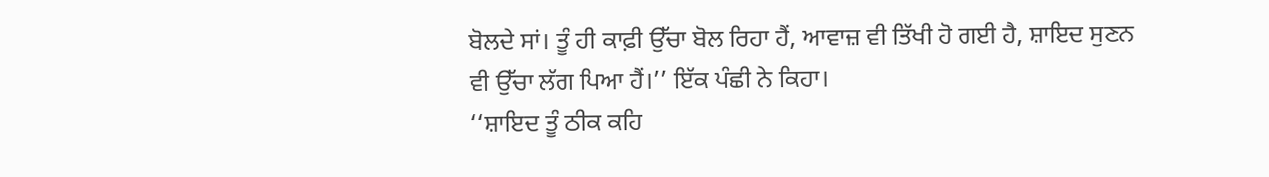ਬੋਲਦੇ ਸਾਂ। ਤੂੰ ਹੀ ਕਾਫ਼ੀ ਉੱਚਾ ਬੋਲ ਰਿਹਾ ਹੈਂ, ਆਵਾਜ਼ ਵੀ ਤਿੱਖੀ ਹੋ ਗਈ ਹੈ, ਸ਼ਾਇਦ ਸੁਣਨ ਵੀ ਉੱਚਾ ਲੱਗ ਪਿਆ ਹੈਂ।’’ ਇੱਕ ਪੰਛੀ ਨੇ ਕਿਹਾ।
‘‘ਸ਼ਾਇਦ ਤੂੰ ਠੀਕ ਕਹਿ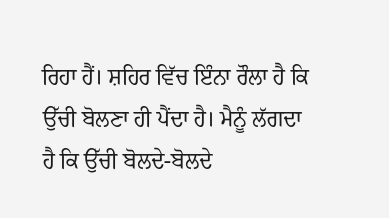ਰਿਹਾ ਹੈਂ। ਸ਼ਹਿਰ ਵਿੱਚ ਇੰਨਾ ਰੌਲਾ ਹੈ ਕਿ ਉੱਚੀ ਬੋਲਣਾ ਹੀ ਪੈਂਦਾ ਹੈ। ਮੈਨੂੰ ਲੱਗਦਾ ਹੈ ਕਿ ਉੱਚੀ ਬੋਲਦੇ-ਬੋਲਦੇ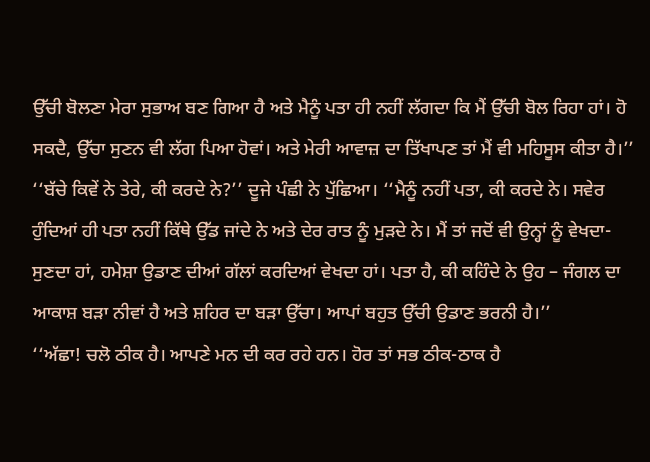ਉੱਚੀ ਬੋਲਣਾ ਮੇਰਾ ਸੁਭਾਅ ਬਣ ਗਿਆ ਹੈ ਅਤੇ ਮੈਨੂੰ ਪਤਾ ਹੀ ਨਹੀਂ ਲੱਗਦਾ ਕਿ ਮੈਂ ਉੱਚੀ ਬੋਲ ਰਿਹਾ ਹਾਂ। ਹੋ ਸਕਦੈ, ਉੱਚਾ ਸੁਣਨ ਵੀ ਲੱਗ ਪਿਆ ਹੋਵਾਂ। ਅਤੇ ਮੇਰੀ ਆਵਾਜ਼ ਦਾ ਤਿੱਖਾਪਣ ਤਾਂ ਮੈਂ ਵੀ ਮਹਿਸੂਸ ਕੀਤਾ ਹੈ।’’
‘‘ਬੱਚੇ ਕਿਵੇਂ ਨੇ ਤੇਰੇ, ਕੀ ਕਰਦੇ ਨੇ?’’ ਦੂਜੇ ਪੰਛੀ ਨੇ ਪੁੱਛਿਆ। ‘‘ਮੈਨੂੰ ਨਹੀਂ ਪਤਾ, ਕੀ ਕਰਦੇ ਨੇ। ਸਵੇਰ ਹੁੰਦਿਆਂ ਹੀ ਪਤਾ ਨਹੀਂ ਕਿੱਥੇ ਉੱਡ ਜਾਂਦੇ ਨੇ ਅਤੇ ਦੇਰ ਰਾਤ ਨੂੰ ਮੁੜਦੇ ਨੇ। ਮੈਂ ਤਾਂ ਜਦੋਂ ਵੀ ਉਨ੍ਹਾਂ ਨੂੰ ਵੇਖਦਾ-ਸੁਣਦਾ ਹਾਂ, ਹਮੇਸ਼ਾ ਉਡਾਣ ਦੀਆਂ ਗੱਲਾਂ ਕਰਦਿਆਂ ਵੇਖਦਾ ਹਾਂ। ਪਤਾ ਹੈ, ਕੀ ਕਹਿੰਦੇ ਨੇ ਉਹ – ਜੰਗਲ ਦਾ ਆਕਾਸ਼ ਬੜਾ ਨੀਵਾਂ ਹੈ ਅਤੇ ਸ਼ਹਿਰ ਦਾ ਬੜਾ ਉੱਚਾ। ਆਪਾਂ ਬਹੁਤ ਉੱਚੀ ਉਡਾਣ ਭਰਨੀ ਹੈ।’’
‘‘ਅੱਛਾ! ਚਲੋ ਠੀਕ ਹੈ। ਆਪਣੇ ਮਨ ਦੀ ਕਰ ਰਹੇ ਹਨ। ਹੋਰ ਤਾਂ ਸਭ ਠੀਕ-ਠਾਕ ਹੈ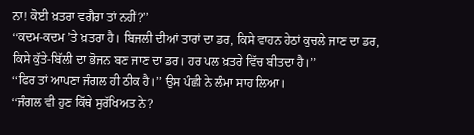ਨਾ! ਕੋਈ ਖ਼ਤਰਾ ਵਗੈਰਾ ਤਾਂ ਨਹੀਂ?’’
‘‘ਕਦਮ-ਕਦਮ ’ਤੇ ਖ਼ਤਰਾ ਹੈ। ਬਿਜਲੀ ਦੀਆਂ ਤਾਰਾਂ ਦਾ ਡਰ, ਕਿਸੇ ਵਾਹਨ ਹੇਠਾਂ ਕੁਚਲੇ ਜਾਣ ਦਾ ਡਰ, ਕਿਸੇ ਕੁੱਤੇ-ਬਿੱਲੀ ਦਾ ਭੋਜਨ ਬਣ ਜਾਣ ਦਾ ਡਰ। ਹਰ ਪਲ ਖ਼ਤਰੇ ਵਿੱਚ ਬੀਤਦਾ ਹੈ।’’
‘‘ਫਿਰ ਤਾਂ ਆਪਣਾ ਜੰਗਲ ਹੀ ਠੀਕ ਹੈ।’’ ਉਸ ਪੰਛੀ ਨੇ ਲੰਮਾ ਸਾਹ ਲਿਆ।
‘‘ਜੰਗਲ ਵੀ ਹੁਣ ਕਿੱਥੇ ਸੁਰੱਖਿਅਤ ਨੇ?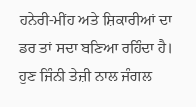ਹਨੇਰੀ-ਮੀਂਹ ਅਤੇ ਸ਼ਿਕਾਰੀਆਂ ਦਾ ਡਰ ਤਾਂ ਸਦਾ ਬਣਿਆ ਰਹਿੰਦਾ ਹੈ। ਹੁਣ ਜਿੰਨੀ ਤੇਜ਼ੀ ਨਾਲ ਜੰਗਲ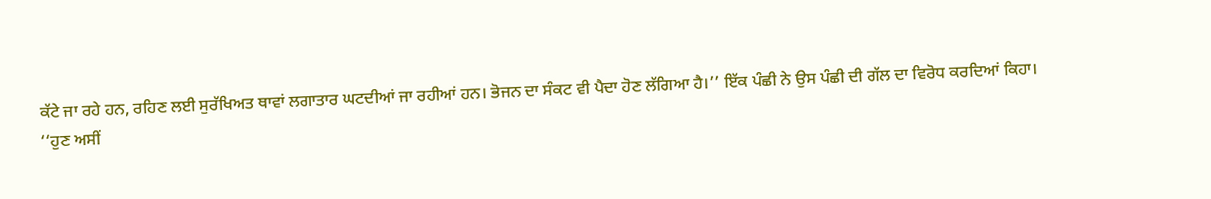ਕੱਟੇ ਜਾ ਰਹੇ ਹਨ, ਰਹਿਣ ਲਈ ਸੁਰੱਖਿਅਤ ਥਾਵਾਂ ਲਗਾਤਾਰ ਘਟਦੀਆਂ ਜਾ ਰਹੀਆਂ ਹਨ। ਭੋਜਨ ਦਾ ਸੰਕਟ ਵੀ ਪੈਦਾ ਹੋਣ ਲੱਗਿਆ ਹੈ।’’ ਇੱਕ ਪੰਛੀ ਨੇ ਉਸ ਪੰਛੀ ਦੀ ਗੱਲ ਦਾ ਵਿਰੋਧ ਕਰਦਿਆਂ ਕਿਹਾ।
‘‘ਹੁਣ ਅਸੀਂ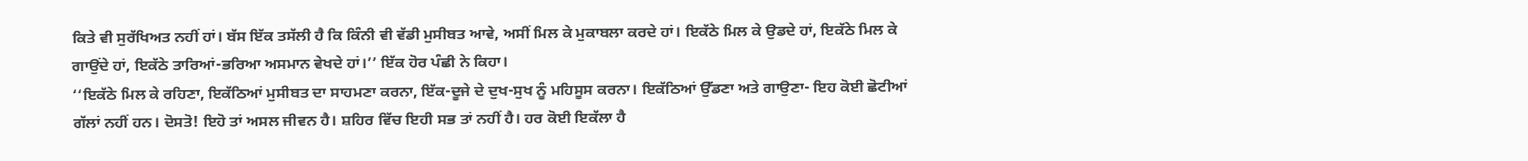ਕਿਤੇ ਵੀ ਸੁਰੱਖਿਅਤ ਨਹੀਂ ਹਾਂ। ਬੱਸ ਇੱਕ ਤਸੱਲੀ ਹੈ ਕਿ ਕਿੰਨੀ ਵੀ ਵੱਡੀ ਮੁਸੀਬਤ ਆਵੇ, ਅਸੀਂ ਮਿਲ ਕੇ ਮੁਕਾਬਲਾ ਕਰਦੇ ਹਾਂ। ਇਕੱਠੇ ਮਿਲ ਕੇ ਉਡਦੇ ਹਾਂ, ਇਕੱਠੇ ਮਿਲ ਕੇ ਗਾਉਂਦੇ ਹਾਂ, ਇਕੱਠੇ ਤਾਰਿਆਂ-ਭਰਿਆ ਅਸਮਾਨ ਵੇਖਦੇ ਹਾਂ।’’ ਇੱਕ ਹੋਰ ਪੰਛੀ ਨੇ ਕਿਹਾ।
‘‘ਇਕੱਠੇ ਮਿਲ ਕੇ ਰਹਿਣਾ, ਇਕੱਠਿਆਂ ਮੁਸੀਬਤ ਦਾ ਸਾਹਮਣਾ ਕਰਨਾ, ਇੱਕ-ਦੂਜੇ ਦੇ ਦੁਖ-ਸੁਖ ਨੂੰ ਮਹਿਸੂਸ ਕਰਨਾ। ਇਕੱਠਿਆਂ ਉੱਡਣਾ ਅਤੇ ਗਾਉਣਾ- ਇਹ ਕੋਈ ਛੋਟੀਆਂ ਗੱਲਾਂ ਨਹੀਂ ਹਨ। ਦੋਸਤੋ! ਇਹੋ ਤਾਂ ਅਸਲ ਜੀਵਨ ਹੈ। ਸ਼ਹਿਰ ਵਿੱਚ ਇਹੀ ਸਭ ਤਾਂ ਨਹੀਂ ਹੈ। ਹਰ ਕੋਈ ਇਕੱਲਾ ਹੈ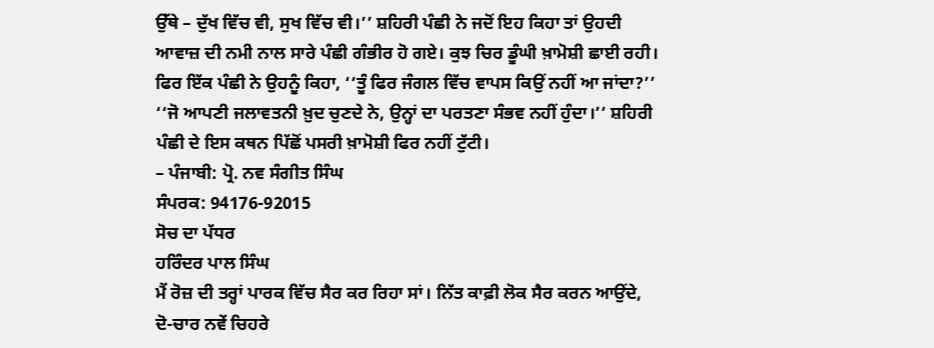ਉੱਥੇ – ਦੁੱਖ ਵਿੱਚ ਵੀ, ਸੁਖ ਵਿੱਚ ਵੀ।’’ ਸ਼ਹਿਰੀ ਪੰਛੀ ਨੇ ਜਦੋਂ ਇਹ ਕਿਹਾ ਤਾਂ ਉਹਦੀ ਆਵਾਜ਼ ਦੀ ਨਮੀ ਨਾਲ ਸਾਰੇ ਪੰਛੀ ਗੰਭੀਰ ਹੋ ਗਏ। ਕੁਝ ਚਿਰ ਡੂੰਘੀ ਖ਼ਾਮੋਸ਼ੀ ਛਾਈ ਰਹੀ।
ਫਿਰ ਇੱਕ ਪੰਛੀ ਨੇ ਉਹਨੂੰ ਕਿਹਾ, ‘‘ਤੂੰ ਫਿਰ ਜੰਗਲ ਵਿੱਚ ਵਾਪਸ ਕਿਉਂ ਨਹੀਂ ਆ ਜਾਂਦਾ?’’
‘‘ਜੋ ਆਪਣੀ ਜਲਾਵਤਨੀ ਖ਼ੁਦ ਚੁਣਦੇ ਨੇ, ਉਨ੍ਹਾਂ ਦਾ ਪਰਤਣਾ ਸੰਭਵ ਨਹੀਂ ਹੁੰਦਾ।’’ ਸ਼ਹਿਰੀ ਪੰਛੀ ਦੇ ਇਸ ਕਥਨ ਪਿੱਛੋਂ ਪਸਰੀ ਖ਼ਾਮੋਸ਼ੀ ਫਿਰ ਨਹੀਂ ਟੁੱਟੀ।
– ਪੰਜਾਬੀ: ਪ੍ਰੋ. ਨਵ ਸੰਗੀਤ ਸਿੰਘ
ਸੰਪਰਕ: 94176-92015
ਸੋਚ ਦਾ ਪੱਧਰ
ਹਰਿੰਦਰ ਪਾਲ ਸਿੰਘ
ਮੈਂ ਰੋਜ਼ ਦੀ ਤਰ੍ਹਾਂ ਪਾਰਕ ਵਿੱਚ ਸੈਰ ਕਰ ਰਿਹਾ ਸਾਂ। ਨਿੱਤ ਕਾਫ਼ੀ ਲੋਕ ਸੈਰ ਕਰਨ ਆਉਂਦੇ, ਦੋ-ਚਾਰ ਨਵੇਂ ਚਿਹਰੇ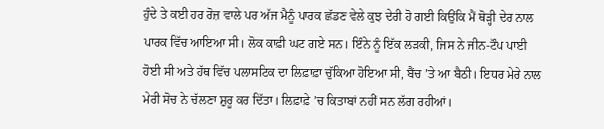ਹੁੰਦੇ ਤੇ ਕਈ ਹਰ ਰੋਜ਼ ਵਾਲੇ ਪਰ ਅੱਜ ਮੈਨੂੰ ਪਾਰਕ ਛੱਡਣ ਵੇਲੇ ਕੁਝ ਦੇਰੀ ਹੋ ਗਈ ਕਿਉਂਕਿ ਮੈਂ ਥੋੜ੍ਹੀ ਦੇਰ ਨਾਲ ਪਾਰਕ ਵਿੱਚ ਆਇਆ ਸੀ। ਲੋਕ ਕਾਫ਼ੀ ਘਟ ਗਏ ਸਨ। ਇੰਨੇ ਨੂੰ ਇੱਕ ਲੜਕੀ, ਜਿਸ ਨੇ ਜੀਨ-ਟੌਪ ਪਾਈ ਹੋਈ ਸੀ ਅਤੇ ਹੱਥ ਵਿੱਚ ਪਲਾਸਟਿਕ ਦਾ ਲਿਫ਼ਾਫ਼ਾ ਚੁੱਕਿਆ ਹੋਇਆ ਸੀ, ਬੈਂਚ ’ਤੇ ਆ ਬੈਠੀ। ਇਧਰ ਮੇਰੇ ਨਾਲ ਮੇਰੀ ਸੋਚ ਨੇ ਚੱਲਣਾ ਸ਼ੁਰੂ ਕਰ ਦਿੱਤਾ। ਲਿਫ਼ਾਫ਼ੇ ’ਚ ਕਿਤਾਬਾਂ ਨਹੀਂ ਸਨ ਲੱਗ ਰਹੀਆਂ।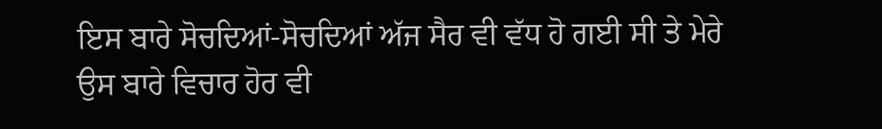ਇਸ ਬਾਰੇ ਸੋਚਦਿਆਂ-ਸੋਚਦਿਆਂ ਅੱਜ ਸੈਰ ਵੀ ਵੱਧ ਹੋ ਗਈ ਸੀ ਤੇ ਮੇਰੇ ਉਸ ਬਾਰੇ ਵਿਚਾਰ ਹੋਰ ਵੀ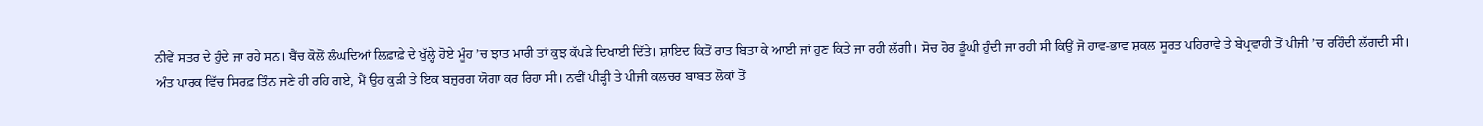ਨੀਵੇਂ ਸਤਰ ਦੇ ਹੁੰਦੇ ਜਾ ਰਹੇ ਸਨ। ਬੈਂਚ ਕੋਲੋਂ ਲੰਘਦਿਆਂ ਲਿਫ਼ਾਫ਼ੇ ਦੇ ਖੁੱਲ੍ਹੇ ਹੋਏ ਮੂੰਹ ’ਚ ਝਾਤ ਮਾਰੀ ਤਾਂ ਕੁਝ ਕੱਪੜੇ ਦਿਖਾਈ ਦਿੱਤੇ। ਸ਼ਾਇਦ ਕਿਤੋਂ ਰਾਤ ਬਿਤਾ ਕੇ ਆਈ ਜਾਂ ਹੁਣ ਕਿਤੇ ਜਾ ਰਹੀ ਲੱਗੀ। ਸੋਚ ਹੋਰ ਡੂੰਘੀ ਹੁੰਦੀ ਜਾ ਰਹੀ ਸੀ ਕਿਉਂ ਜੋ ਹਾਵ-ਭਾਵ ਸ਼ਕਲ ਸੂਰਤ ਪਹਿਰਾਵੇ ਤੇ ਬੇਪ੍ਰਵਾਹੀ ਤੋਂ ਪੀਜੀ ’ਚ ਰਹਿੰਦੀ ਲੱਗਦੀ ਸੀ।
ਅੰਤ ਪਾਰਕ ਵਿੱਚ ਸਿਰਫ਼ ਤਿੰਨ ਜਣੇ ਹੀ ਰਹਿ ਗਏ, ਮੈਂ ਉਹ ਕੁੜੀ ਤੇ ਇਕ ਬਜ਼ੁਰਗ ਯੋਗਾ ਕਰ ਰਿਹਾ ਸੀ। ਨਵੀਂ ਪੀੜ੍ਹੀ ਤੇ ਪੀਜੀ ਕਲਚਰ ਬਾਬਤ ਲੋਕਾਂ ਤੋਂ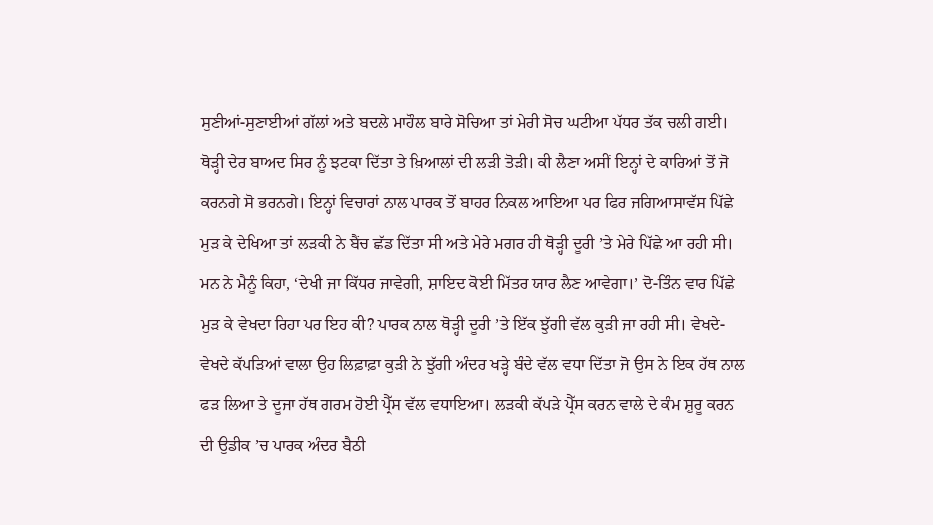ਸੁਣੀਆਂ-ਸੁਣਾਈਆਂ ਗੱਲਾਂ ਅਤੇ ਬਦਲੇ ਮਾਹੌਲ ਬਾਰੇ ਸੋਚਿਆ ਤਾਂ ਮੇਰੀ ਸੋਚ ਘਟੀਆ ਪੱਧਰ ਤੱਕ ਚਲੀ ਗਈ। ਥੋੜ੍ਹੀ ਦੇਰ ਬਾਅਦ ਸਿਰ ਨੂੰ ਝਟਕਾ ਦਿੱਤਾ ਤੇ ਖ਼ਿਆਲਾਂ ਦੀ ਲੜੀ ਤੋੜੀ। ਕੀ ਲੈਣਾ ਅਸੀਂ ਇਨ੍ਹਾਂ ਦੇ ਕਾਰਿਆਂ ਤੋਂ ਜੋ ਕਰਨਗੇ ਸੋ ਭਰਨਗੇ। ਇਨ੍ਹਾਂ ਵਿਚਾਰਾਂ ਨਾਲ ਪਾਰਕ ਤੋਂ ਬਾਹਰ ਨਿਕਲ ਆਇਆ ਪਰ ਫਿਰ ਜਗਿਆਸਾਵੱਸ ਪਿੱਛੇ ਮੁੜ ਕੇ ਦੇਖਿਆ ਤਾਂ ਲੜਕੀ ਨੇ ਬੈਂਚ ਛੱਡ ਦਿੱਤਾ ਸੀ ਅਤੇ ਮੇਰੇ ਮਗਰ ਹੀ ਥੋੜ੍ਹੀ ਦੂਰੀ ’ਤੇ ਮੇਰੇ ਪਿੱਛੇ ਆ ਰਹੀ ਸੀ। ਮਨ ਨੇ ਮੈਨੂੰ ਕਿਹਾ, ‘ਦੇਖੀ ਜਾ ਕਿੱਧਰ ਜਾਵੇਗੀ, ਸ਼ਾਇਦ ਕੋਈ ਮਿੱਤਰ ਯਾਰ ਲੈਣ ਆਵੇਗਾ।’ ਦੋ-ਤਿੰਨ ਵਾਰ ਪਿੱਛੇ ਮੁੜ ਕੇ ਵੇਖਦਾ ਰਿਹਾ ਪਰ ਇਹ ਕੀ? ਪਾਰਕ ਨਾਲ ਥੋੜ੍ਹੀ ਦੂਰੀ ’ਤੇ ਇੱਕ ਝੁੱਗੀ ਵੱਲ ਕੁੜੀ ਜਾ ਰਹੀ ਸੀ। ਵੇਖਦੇ-ਵੇਖਦੇ ਕੱਪੜਿਆਂ ਵਾਲਾ ਉਹ ਲਿਫ਼ਾਫ਼ਾ ਕੁੜੀ ਨੇ ਝੁੱਗੀ ਅੰਦਰ ਖੜ੍ਹੇ ਬੰਦੇ ਵੱਲ ਵਧਾ ਦਿੱਤਾ ਜੋ ਉਸ ਨੇ ਇਕ ਹੱਥ ਨਾਲ ਫੜ ਲਿਆ ਤੇ ਦੂਜਾ ਹੱਥ ਗਰਮ ਹੋਈ ਪ੍ਰੈੱਸ ਵੱਲ ਵਧਾਇਆ। ਲੜਕੀ ਕੱਪੜੇ ਪ੍ਰੈੱਸ ਕਰਨ ਵਾਲੇ ਦੇ ਕੰਮ ਸ਼ੁਰੂ ਕਰਨ ਦੀ ਉਡੀਕ ’ਚ ਪਾਰਕ ਅੰਦਰ ਬੈਠੀ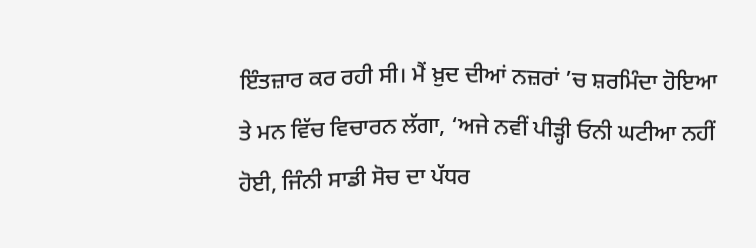ਇੰਤਜ਼ਾਰ ਕਰ ਰਹੀ ਸੀ। ਮੈਂ ਖ਼ੁਦ ਦੀਆਂ ਨਜ਼ਰਾਂ ’ਚ ਸ਼ਰਮਿੰਦਾ ਹੋਇਆ ਤੇ ਮਨ ਵਿੱਚ ਵਿਚਾਰਨ ਲੱਗਾ, ‘ਅਜੇ ਨਵੀਂ ਪੀੜ੍ਹੀ ਓਨੀ ਘਟੀਆ ਨਹੀਂ ਹੋਈ, ਜਿੰਨੀ ਸਾਡੀ ਸੋਚ ਦਾ ਪੱਧਰ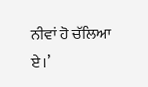ਨੀਵਾਂ ਹੋ ਚੱਲਿਆ ਏ।’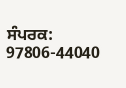ਸੰਪਰਕ: 97806-44040